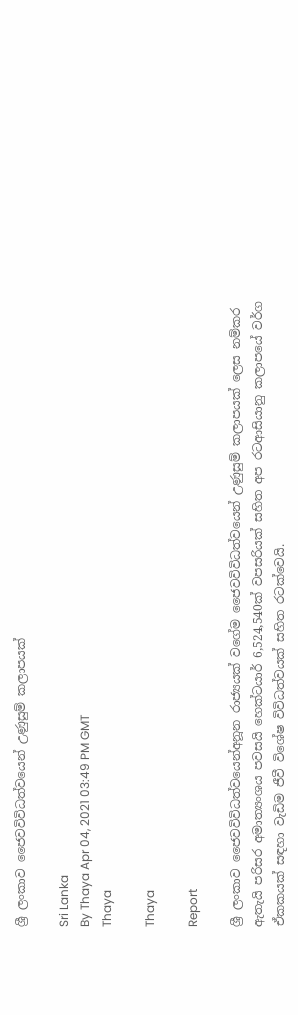ශ්‍රී ලංකාව ජෛවවිවිධත්වයෙන් උණුසුම් කලාපයක්

Sri Lanka
By Thaya Apr 04, 2021 03:49 PM GMT
Thaya

Thaya

Report

ශ්‍රී ලංකාව ජෛවවිවිධත්වයෙන්අනූන රාජ්‍යයක් වගේම ජෛවවිවිධත්වයෙන් උණුසුම් කලාපයක් ලෙස නම්කර ඇතැයි පරිසර අමාත්‍යංශය පවසයි හෙක්ටයාර් 6,524,540ක් වපසරියක් සහිත අප රටආසියානු කලාපයේ වර්ග ඒකකයක් සඳහා වැඩිම ජීවී විශේෂ විවිධත්වයක් සහිත රටක්වෙයි.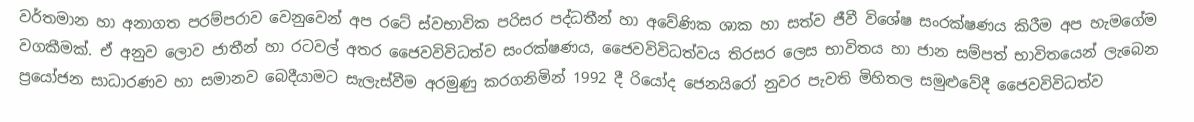වර්තමාන හා අනාගත පරම්පරාව වෙනුවෙන් අප රටේ ස්වභාවික පරිසර පද්ධතීන් හා අවේණික ශාක හා සත්ව ජීවී විශේෂ සංරක්ෂණය කිරීම අප හැමගේම වගකීමක්. ඒ අනුව ලොව ජාතීන් හා රටවල් අතර ජෛවවිවිධත්ව සංරක්ෂණය, ජෛවවිවිධත්වය තිරසර ලෙස භාවිතය හා ජාන සම්පත් භාවිතයෙන් ලැබෙන ප්‍රයෝජන සාධාරණව හා සමානව බෙදීයාමට සැලැස්වීම අරමුණු කරගනිමින් 1992 දී රියෝද ජෙනයිරෝ නුවර පැවති මිහිතල සමුළුවේදී ජෛවවිවිධත්ව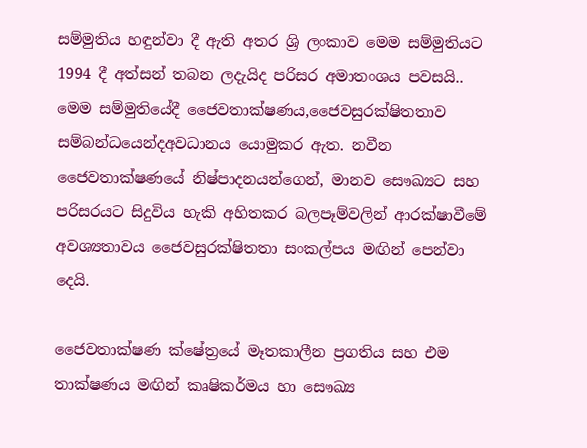සම්මුතිය හඳුන්වා දී ඇති අතර ශ්‍රි ලංකාව මෙම සම්මුතියට 1994 දී අත්සන් තබන ලදැයිද පරිසර අමාතංශය පවසයි.. මෙම සම්මුතියේදී ජෛවතාක්ෂණය,ජෛවසුරක්ෂිතතාව සම්බන්ධයෙන්දඅවධානය යොමුකර ඇත. නවීන ජෛවතාක්ෂණයේ නිෂ්පාදනයන්ගෙන්, මානව සෞඛ්‍යට සහ පරිසරයට සිදුවිය හැකි අහිතකර බලපෑම්වලින් ආරක්ෂාවීමේ අවශ්‍යතාවය ජෛවසුරක්ෂිතතා සංකල්පය මඟින් පෙන්වා දෙයි.

ජෛවතාක්ෂණ ක්ෂේත්‍රයේ මෑතකාලීන ප්‍රගතිය සහ එම තාක්ෂණය මඟින් කෘෂිකර්මය හා සෞඛ්‍ය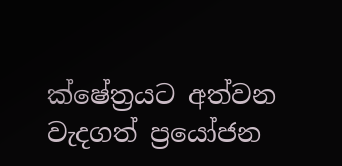ක්ෂේත්‍රයට අත්වන වැදගත් ප්‍රයෝජන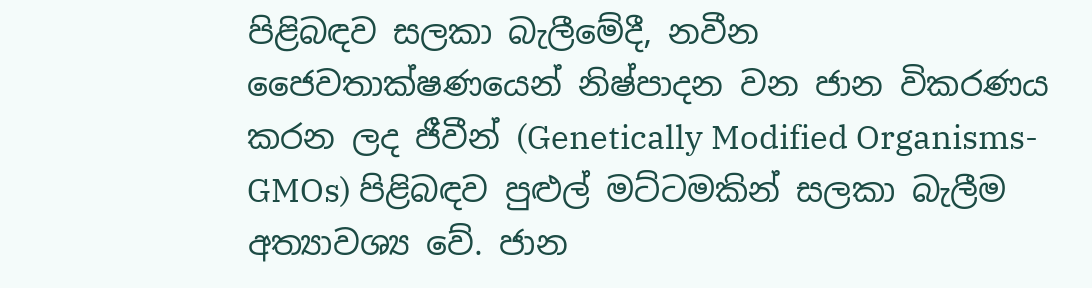පිළිබඳව සලකා බැලීමේදී, නවීන ජෛවතාක්ෂණයෙන් නිෂ්පාදන වන ජාන විකරණය කරන ලද ජීවීන් (Genetically Modified Organisms-GMOs) පිළිබඳව පුළුල් මට්ටමකින් සලකා බැලීම අත්‍යාවශ්‍ය වේ. ජාන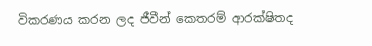විකරණය කරන ලද ජීවීන් කෙතරම් ආරක්ෂිතද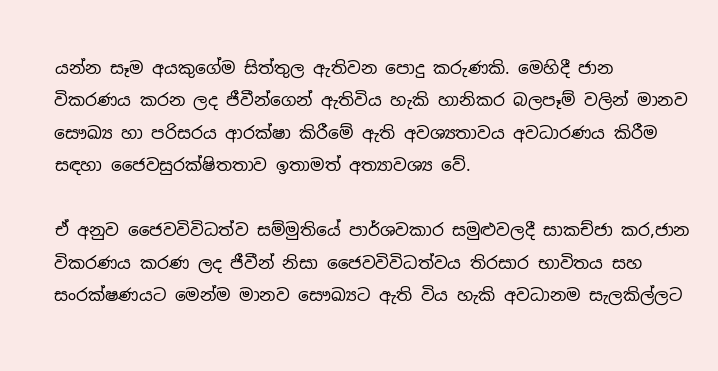යන්න සෑම අයකුගේම සිත්තුල ඇතිවන පොදු කරුණකි. මෙහිදී ජාන විකරණය කරන ලද ජීවීන්ගෙන් ඇතිවිය හැකි හානිකර බලපෑම් වලින් මානව සෞඛ්‍ය හා පරිසරය ආරක්ෂා කිරීමේ ඇති අවශ්‍යතාවය අවධාරණය කිරීම සඳහා ජෛවසුරක්ෂිතතාව ඉතාමත් අත්‍යාවශ්‍ය වේ.

ඒ අනුව ජෛවවිවිධත්ව සම්මුතියේ පාර්ශවකාර සමුළුවලදී සාකච්ජා කර,ජාන විකරණය කරණ ලද ජීවීන් නිසා ජෛවවිවිධත්වය තිරසාර භාවිතය සහ සංරක්ෂණයට මෙන්ම මානව සෞඛ්‍යට ඇති විය හැකි අවධානම සැලකිල්ලට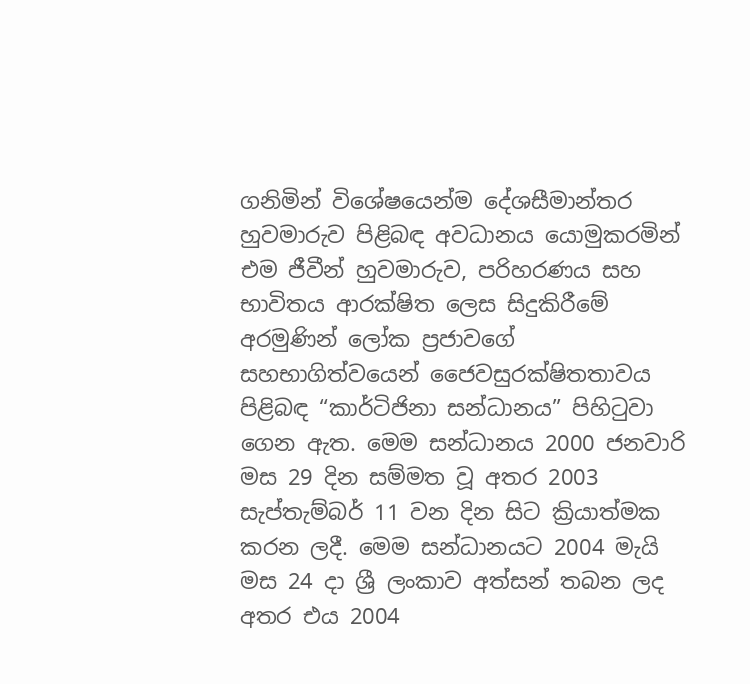ගනිමින් විශේෂයෙන්ම දේශසීමාන්තර හුවමාරුව පිළිබඳ අවධානය යොමුකරමින් එම ජීවීන් හුවමාරුව, පරිහරණය සහ භාවිතය ආරක්ෂිත ලෙස සිදුකිරීමේ අරමුණින් ලෝක ප්‍රජාවගේ සහභාගිත්වයෙන් ජෛවසුරක්ෂිතතාවය පිළිබඳ “කාර්ටිජිනා සන්ධානය” පිහිටුවා ගෙන ඇත. මෙම සන්ධානය 2000 ජනවාරි මස 29 දින සම්මත වූ අතර 2003 සැප්තැම්බර් 11 වන දින සිට ක්‍රියාත්මක කරන ලදී. මෙම සන්ධානයට 2004 මැයි මස 24 දා ශ්‍රී ලංකාව අත්සන් තබන ලද අතර එය 2004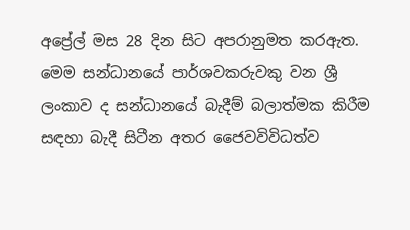අප්‍රේල් මස 28 දින සිට අපරානුමත කරඇත. මෙම සන්ධානයේ පාර්ශවකරුවකු වන ශ්‍රී ලංකාව ද සන්ධානයේ බැදීම් බලාත්මක කිරීම සඳහා බැදී සිටීන අතර ජෛවවිවිධත්ව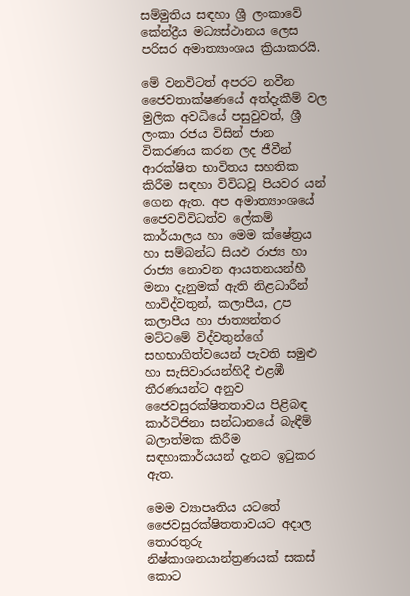සම්මුතිය සඳහා ශ්‍රී ලංකාවේ කේන්ද්‍රීය මධ්‍යස්ථානය ලෙස පරිසර අමාත්‍යාංශය ක්‍රියාකරයි.

මේ වනවිටත් අපරට නවීන ජෛවතාක්ෂණයේ අත්දැකීම් වල මුලික අවධියේ පසුවුවත්, ශ්‍රී ලංකා රජය විසින් ජාන විකරණය කරන ලද ජීවීන් ආරක්ෂිත භාවිතය සහතික කිරීම සඳහා විවිධවූ පියවර යන් ගෙන ඇත. අප අමාත්‍යාංශයේ ජෛවවිවිධත්ව ලේකම් කාර්යාලය හා මෙම ක්ෂේත්‍රය හා සම්බන්ධ සියඵ රාජ්‍ය හා රාජ්‍ය නොවන ආයතනයන්හී මනා දැනුමක් ඇති නිළධාරීන් හාවිද්වතුන්, කලාපීය, උප කලාපීය හා ජාත්‍යන්තර මට්ටමේ විද්වතුන්ගේ සහභාගිත්වයෙන් පැවති සමුළු හා සැසිවාරයන්හිදී එළඹී තීරණයන්ට අනුව ජෛවසුරක්ෂිතතාවය පිළිබඳ කාර්ටිජිනා සන්ධානයේ බැඳීම් බලාත්මක කිරීම සඳහාකාර්යයන් දැනට ඉටුකර ඇත.

මෙම ව්‍යාපෘතිය යටතේ ජෛවසුරක්ෂිතතාවයට අදාල තොරතුරු නිෂ්කාශනයාන්ත්‍රණයක් සකස් කොට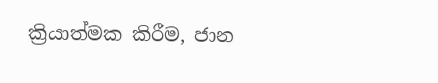ක්‍රියාත්මක කිරීම, ජාන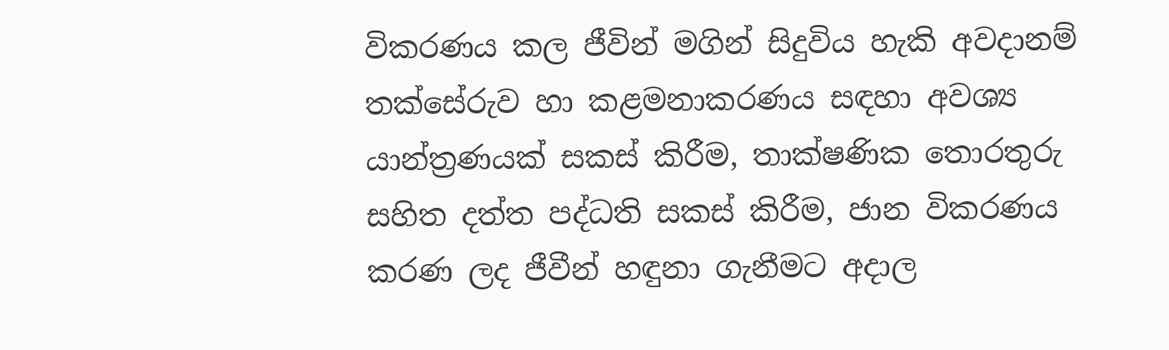විකරණය කල ජීවින් මගින් සිදුවිය හැකි අවදානම් තක්සේරුව හා කළමනාකරණය සඳහා අවශ්‍ය යාන්ත්‍රණයක් සකස් කිරීම, තාක්ෂණික තොරතුරු සහිත දත්ත පද්ධති සකස් කිරීම, ජාන විකරණය කරණ ලද ජීවීන් හඳුනා ගැනීමට අදාල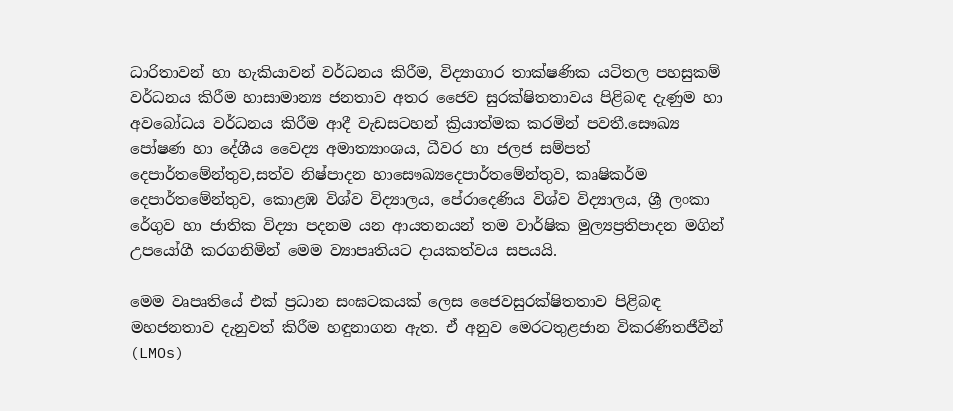ධාරිතාවන් හා හැකියාවන් වර්ධනය කිරීම, විද්‍යාගාර තාක්ෂණික යටිතල පහසුකම් වර්ධනය කිරීම හාසාමාන්‍ය ජනතාව අතර ජෛව සුරක්ෂිතතාවය පිළිබඳ දැණුම හා අවබෝධය වර්ධනය කිරීම ආදී වැඩසටහන් ක්‍රියාත්මක කරමින් පවතී.සෞඛ්‍ය පෝෂණ හා දේශීය වෛද්‍ය අමාත්‍යාංශය, ධීවර හා ජලජ සම්පත් දෙපාර්තමේන්තුව,සත්ව නිෂ්පාදන හාසෞඛ්‍යදෙපාර්තමේන්තුව, කෘෂිකර්ම දෙපාර්තමේන්තුව, කොළඹ විශ්ව විද්‍යාලය, පේරාදෙණිය විශ්ව විද්‍යාලය, ශ්‍රී ලංකා රේගුව හා ජාතික විද්‍යා පදනම යන ආයතනයන් තම වාර්ෂික මුල්‍යප්‍රතිපාදන මගින් උපයෝගී කරගනිමින් මෙම ව්‍යාපෘතියට දායකත්වය සපයයි.

මෙම වෘපෘතියේ එක් ප්‍රධාන සංඝටකයක් ලෙස ජෛවසුරක්ෂිතතාව පිළිබඳ මහජනතාව දැනුවත් කිරීම හඳුනාගන ඇත. ඒ අනුව මෙරටතුළජාන විකරණිතජීවීන් (LMOs)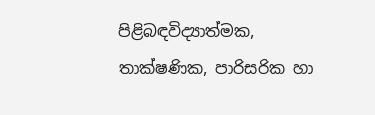පිළිබඳවිද්‍යාත්මක, තාක්ෂණික, පාරිසරික හා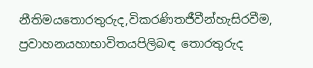නීතිමයතොරතුරුද,විකරණිතජීවීන්හැසිරවීම, ප්‍රවාහනයහාභාවිතයපිලිබඳ තොරතුරුද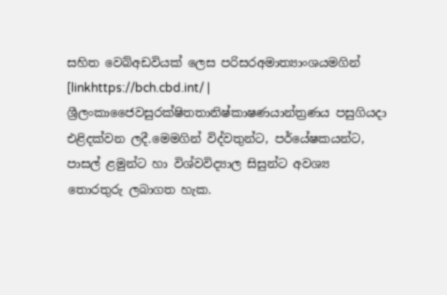සහිත වෙබ්අඩවියක් ලෙස පරිසරඅමාත්‍යාංශයමගින් [linkhttps://bch.cbd.int/ | ශ්‍රීලංකාජෛවසුරක්ෂිතතානිෂ්කාෂණයාන්ත්‍රණය පසුගියදා එළිදක්වන ලදී.මෙමගින් විද්වතුන්ට, පර්යේෂකයන්ට, පාසල් ළමුන්ට හා විශ්වවිද්‍යාල සිසුන්ට අවශ්‍ය තොරතුරු ලබාගත හැක.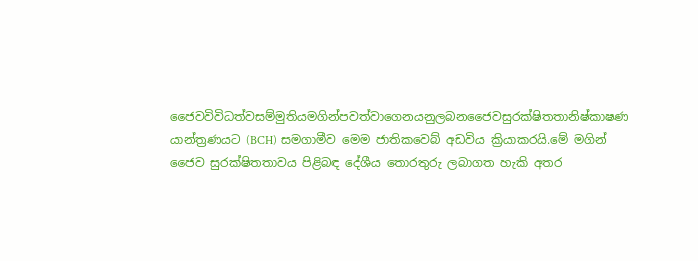ජෛවවිවිධත්වසම්මුතියමගින්පවත්වාගෙනයනුලබනජෛවසුරක්ෂිතතානිෂ්කාෂණ යාන්ත්‍රණයට (BCH) සමගාමීව මෙම ජාතිකවෙබ් අඩවිය ක්‍රියාකරයි.මේ මගින් ජෛව සුරක්ෂිතතාවය පිළිබඳ දේශීය තොරතුරු ලබාගත හැකි අතර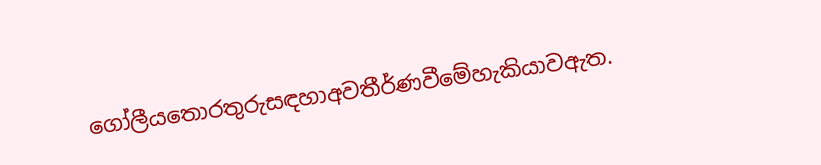ගෝලීයතොරතුරුසඳහාඅවතීර්ණවීමේහැකියාවඇත.